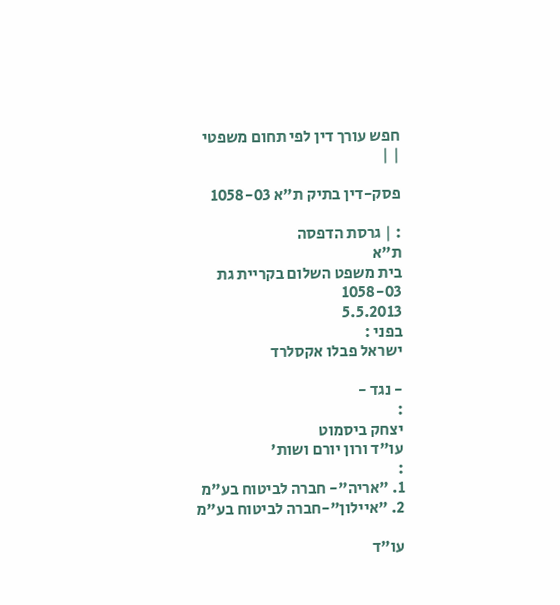חפש עורך דין לפי תחום משפטי
| |

פסק-דין בתיק ת"א 1058-03

: | גרסת הדפסה
ת"א
בית משפט השלום בקריית גת
1058-03
5.5.2013
בפני :
ישראל פבלו אקסלרד

- נגד -
:
יצחק ביסמוט
עו"ד ורון יורם ושות'
:
1. "אריה"- חברה לביטוח בע"מ
2. "איילון"-חברה לביטוח בע"מ

עו"ד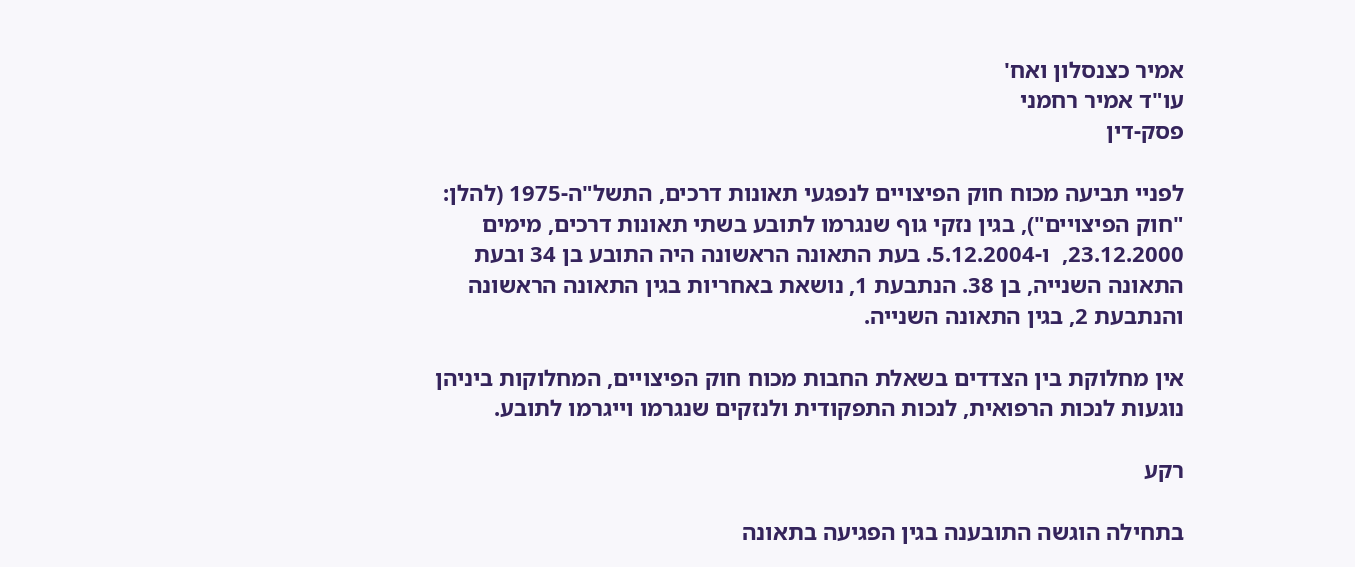אמיר כצנסלון ואח'
עו"ד אמיר רחמני
פסק-דין

לפניי תביעה מכוח חוק הפיצויים לנפגעי תאונות דרכים, התשל"ה-1975 (להלן: "חוק הפיצויים"), בגין נזקי גוף שנגרמו לתובע בשתי תאונות דרכים, מימים                 23.12.2000,  ו-5.12.2004. בעת התאונה הראשונה היה התובע בן 34 ובעת התאונה השנייה, בן 38. הנתבעת 1, נושאת באחריות בגין התאונה הראשונה והנתבעת 2, בגין התאונה השנייה.

אין מחלוקת בין הצדדים בשאלת החבות מכוח חוק הפיצויים, המחלוקות ביניהן נוגעות לנכות הרפואית, לנכות התפקודית ולנזקים שנגרמו וייגרמו לתובע.

רקע

בתחילה הוגשה התובענה בגין הפגיעה בתאונה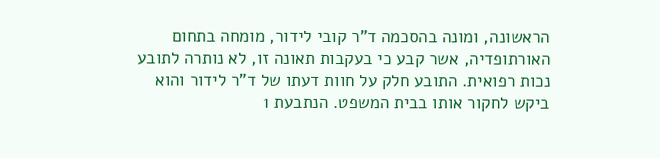הראשונה, ומונה בהסכמה ד"ר קובי לידור, מומחה בתחום האורתופדיה, אשר קבע כי בעקבות תאונה זו, לא נותרה לתובע נכות רפואית. התובע חלק על חוות דעתו של ד"ר לידור והוא ביקש לחקור אותו בבית המשפט. הנתבעת 1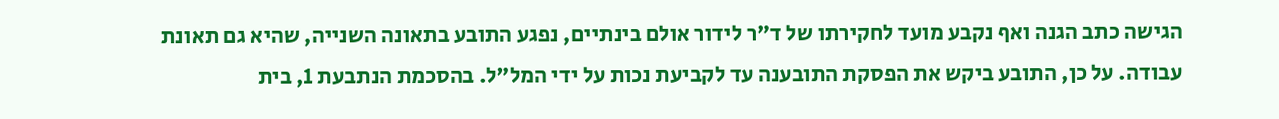הגישה כתב הגנה ואף נקבע מועד לחקירתו של ד"ר לידור אולם בינתיים, נפגע התובע בתאונה השנייה, שהיא גם תאונת עבודה. על כן, התובע ביקש את הפסקת התובענה עד לקביעת נכות על ידי המל"ל. בהסכמת הנתבעת 1, בית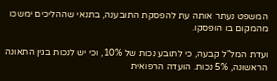המשפט נעתר אותה עת להפסקת התובענה, בתנאי שההליכים ימשכו מהמקום בו הופסקו.

ועדת המל"ל קבעה, כי לתובע נכות של 10%, וכי יש לנכות בגין התאונה הראשונה, 5% נכות. הועדה הרפואית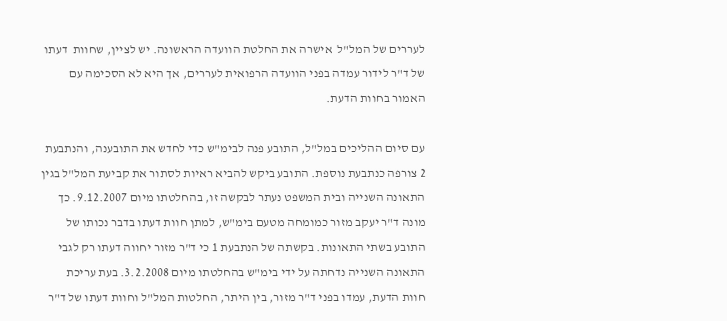לעררים של המל"ל  אישרה את החלטת הוועדה הראשונה. יש לציין, שחוות  דעתו של ד"ר לידור עמדה בפני הוועדה הרפואית לעררים, אך היא לא הסכימה עם האמור בחוות הדעת.

עם סיום ההליכים במל"ל, התובע פנה לבימ"ש כדי לחדש את התובענה, והנתבעת 2 צורפה כנתבעת נוספת. התובע ביקש להביא ראיות לסתור את קביעת המל"ל בגין התאונה השנייה ובית המשפט נעתר לבקשה זו, בהחלטתו מיום 9.12.2007. כך מונה ד"ר יעקב מזור כמומחה מטעם בימ"ש, למתן חוות דעתו בדבר נכותו של התובע בשתי התאונות. בקשתה של הנתבעת 1 כי ד"ר מזור יחווה דעתו רק לגבי התאונה השנייה נדחתה על ידי בימ"ש בהחלטתו מיום 3.2.2008. בעת עריכת חוות הדעת, עמדו בפני ד"ר מזור, בין היתר, החלטות המל"ל וחוות דעתו של ד"ר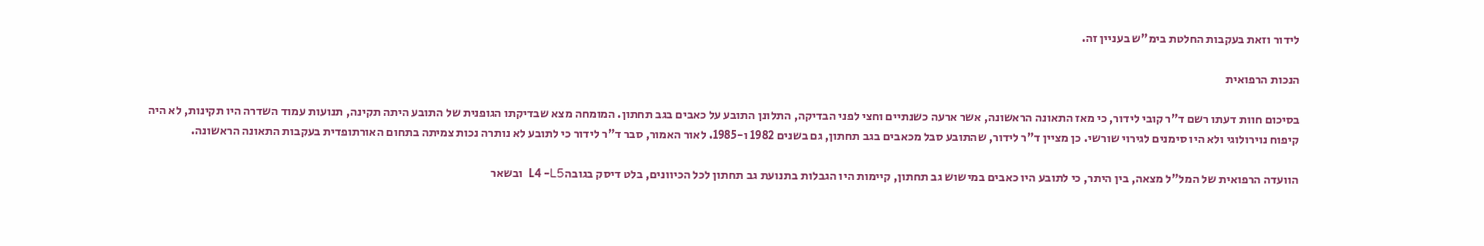לידור וזאת בעקבות החלטת בימ"ש בעניין זה.

הנכות הרפואית

בסיכום חוות דעתו רשם ד"ר קובי לידור, כי מאז התאונה הראשונה, אשר ארעה כשנתיים וחצי לפני הבדיקה, התלונן התובע על כאבים בגב תחתון. המומחה מצא שבדיקתו הגופנית של התובע היתה תקינה, תנועות עמוד השדרה היו תקינות, לא היה קיפוח נוירולוגי ולא היו סימנים לגירוי שורשי. כן מציין ד"ר לידור, שהתובע סבל מכאבים בגב תחתון, גם בשנים 1982 ו-1985. לאור האמור, סבר ד"ר לידור כי לתובע לא נותרה נכות צמיתה בתחום האורתופדית בעקבות התאונה הראשונה.

הוועדה הרפואית של המל"ל מצאה, בין היתר, כי לתובע היו כאבים במישוש גב תחתון, קיימות היו הגבלות בתנועת גב תחתון לכל הכיוונים, בלט דיסק בגובהL4 -L5  ובשאר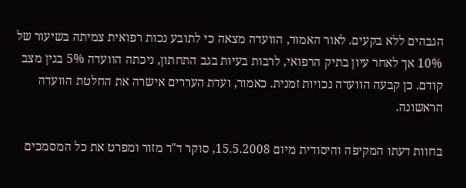הגבהים ללא בקעים. לאור האמור, הוועדה מצאה כי לתובע נכות רפואית צמיתה בשיעור של 10% אך לאחר עיון בתיק הרפואי, לרבות בעיות בגב התחתון, ניכתה הוועדה 5% בגין מצב קודם. כן קבעה הוועדה נכויות זמנית. כאמור, ועדת העררים אישרה את החלטת הוועדה הראשונה.

בחוות דעתו המקיפה והיסודית מיום 15.5.2008, סוקר ד"ר מזור ומפרט את כל המסמכים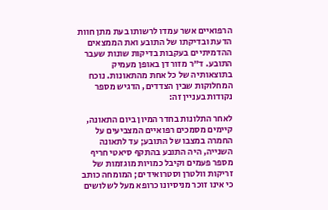הרפואיים אשר עמדו לרשותו בעת מתן חוות הדעת ובדיקתו של התובע ואת הממצאים ההדמיתיים בעקבות בדיקות שונות שעבר התובע. ד"ר מזור דן באופן מעמיק בתוצאותיה של כל אחת מהתאונות. נוכח המחלוקות שבין הצדדים, הדגיש מספר נקודות בעניין זה:

לאחר התלונות בחדר המיון ביום התאונה, קיימים מסמכים רפואיים המצביעים על החמרה במצבו של התובע; עד לתאונה השנייה, היה התובע בהתקף סיאטי חריף מספר פעמים וקיבל כמויות מוגזמות של זריקות וולטרן וסטרואידים; המומחה כותב כי אינו זוכר מניסיונו כרופא מעל לשלושים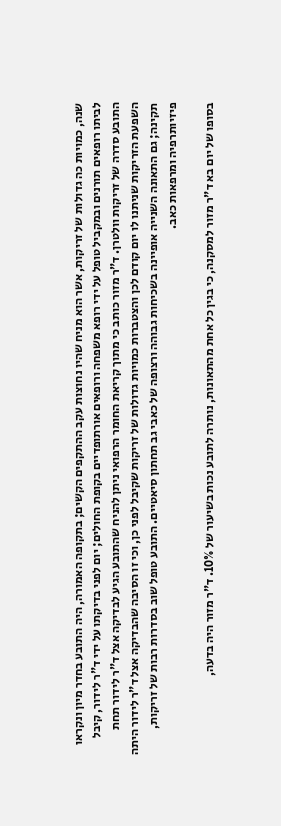שנה, כמויות כה גדולות של זריקות, אשר הוא מניח שהיו נחוצות עקב ההתקפים הקשים; בתקופה האמורה, היה התובע בחדר מיון ונקראו לביתו רופאים תורנים ובמקביל טופל על ידי רופא משפחה ורופאים אורתופדיים בקופת החולים; יום לפני בדיקתו על ידי ד"ר לידור, קיבל התובע סדרה של זריקות וולטרן. ד"ר מזור כותב כי מתוך קריאת החומר הרפואי ניתן להניח שהתובע הגיע לבדיקה אצל ד"ר לידור תחת השפעת הזריקות שניתנו לו יום קודם לכן והצטברות כמויות גדולות של זריקות שקיבל לפני כן, וכי זו הסיבה שהבדיקה אצל ד"ר לידור היתה תקינה; גם התאונה השנייה אופיינה בשכיחות גבוהה ורצופה של כאבי גב תחתון סיאטיים. התובע טופל שוב בסדרות רבות של זריקות, פיזיותרפיה ומרפאות כאב.

בסופו של יום בא ד"ר מזור למסקנה, כי בגין כל אחת מהתאונות, נותרה לתובע נכות בשיעור של 10%. ד"ר מזור היה בדעה,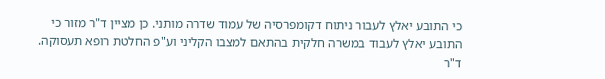כי התובע יאלץ לעבור ניתוח דקומפרסיה של עמוד שדרה מותני. כן מציין ד"ר מזור כי התובע יאלץ לעבוד במשרה חלקית בהתאם למצבו הקליני וע"פ החלטת רופא תעסוקה. ד"ר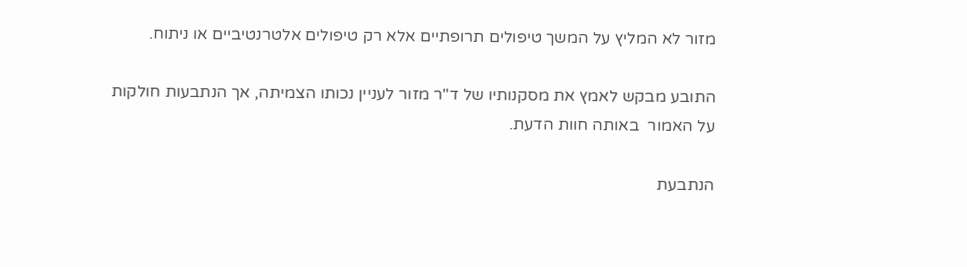מזור לא המליץ על המשך טיפולים תרופתיים אלא רק טיפולים אלטרנטיביים או ניתוח.

התובע מבקש לאמץ את מסקנותיו של ד"ר מזור לעניין נכותו הצמיתה, אך הנתבעות חולקות על האמור  באותה חוות הדעת.

הנתבעת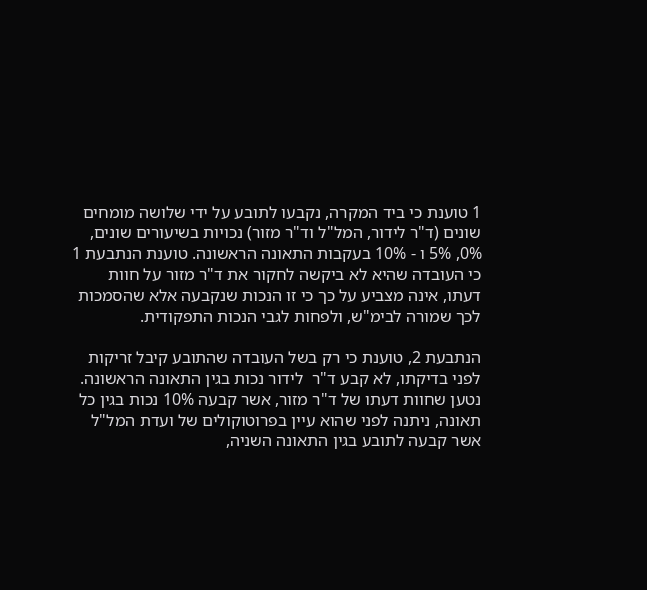1 טוענת כי ביד המקרה, נקבעו לתובע על ידי שלושה מומחים שונים (ד"ר לידור, המל"ל וד"ר מזור) נכויות בשיעורים שונים, 0%, 5% ו - 10% בעקבות התאונה הראשונה. טוענת הנתבעת 1 כי העובדה שהיא לא ביקשה לחקור את ד"ר מזור על חוות דעתו, אינה מצביע על כך כי זו הנכות שנקבעה אלא שהסמכות לכך שמורה לבימ"ש, ולפחות לגבי הנכות התפקודית.

הנתבעת 2, טוענת כי רק בשל העובדה שהתובע קיבל זריקות לפני בדיקתו, לא קבע ד"ר  לידור נכות בגין התאונה הראשונה. נטען שחוות דעתו של ד"ר מזור, אשר קבעה 10% נכות בגין כל תאונה, ניתנה לפני שהוא עיין בפרוטוקולים של ועדת המל"ל אשר קבעה לתובע בגין התאונה השניה,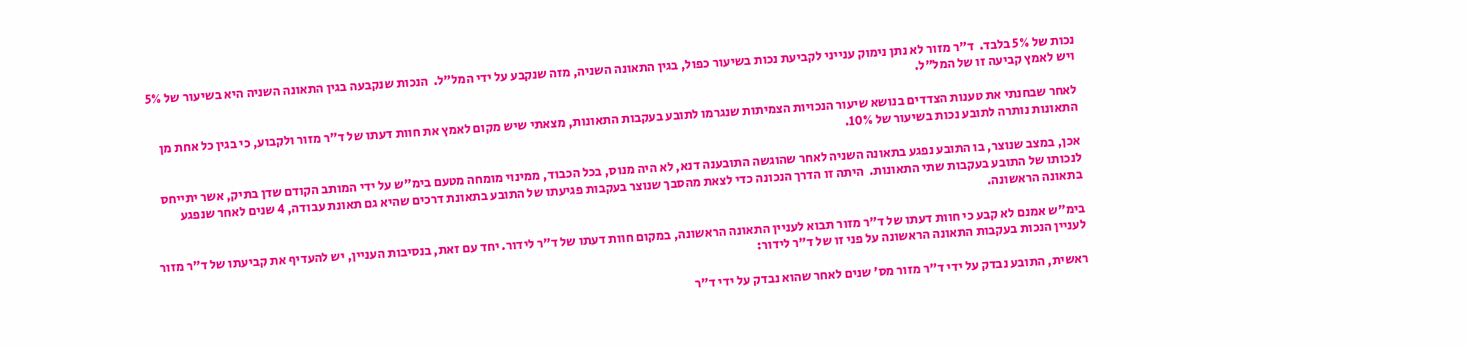נכות של 5% בלבד.  ד"ר מזור לא נתן נימוק ענייני לקביעת נכות בשיעור כפול, בגין התאונה השניה, מזה שנקבע על ידי המל"ל.  הנכות שנקבעה בגין התאונה השניה היא בשיעור של 5% ויש לאמץ קביעה זו של המל"ל.

לאחר שבחנתי את טענות הצדדים בנושא שיעור הנכויות הצמיתות שנגרמו לתובע בעקבות התאונות, מצאתי שיש מקום לאמץ את חוות דעתו של ד"ר מזור ולקבוע, כי בגין כל אחת מן התאונות נותרה לתובע נכות בשיעור של 10%.

אכן, במצב שנוצר, בו התובע נפגע בתאונה השניה לאחר שהוגשה התובענה דנא, לא היה מנוס, בכל הכבוד, ממינוי מומחה מטעם בימ"ש על ידי המותב הקודם שדן בתיק, אשר יתייחס לנכותו של התובע בעקבות שתי התאונות.  היתה זו הדרך הנכונה כדי לצאת מהסבך שנוצר בעקבות פגיעתו של התובע בתאונת דרכים שהיא גם תאונת עבודה, 4 שנים לאחר שנפגע בתאונה הראשונה.

בימ"ש אמנם לא קבע כי חוות דעתו של ד"ר מזור תבוא לעניין התאונה הראשונה, במקום חוות דעתו של ד"ר לידור. יחד עם זאת, בנסיבות העניין, יש להעדיף את קביעתו של ד"ר מזור לעניין הנכות בעקבות התאונה הראשונה על פני זו של ד"ר לידור:

ראשית, התובע נבדק על ידי ד"ר מזור מס' שנים לאחר שהוא נבדק על ידי ד"ר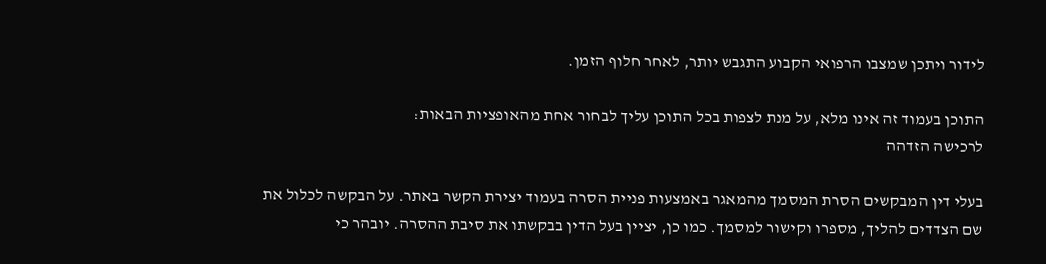לידור ויתכן שמצבו הרפואי הקבוע התגבש יותר, לאחר חלוף הזמן.

התוכן בעמוד זה אינו מלא, על מנת לצפות בכל התוכן עליך לבחור אחת מהאופציות הבאות:
לרכישה הזדהה

בעלי דין המבקשים הסרת המסמך מהמאגר באמצעות פניית הסרה בעמוד יצירת הקשר באתר. על הבקשה לכלול את שם הצדדים להליך, מספרו וקישור למסמך. כמו כן, יציין בעל הדין בבקשתו את סיבת ההסרה. יובהר כי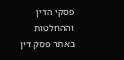פסקי הדין וההחלטות באתר פסק דין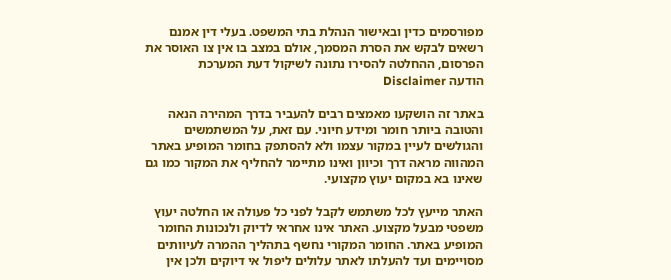מפורסמים כדין ובאישור הנהלת בתי המשפט. בעלי דין אמנם רשאים לבקש את הסרת המסמך, אולם במצב בו אין צו האוסר את הפרסום, ההחלטה להסירו נתונה לשיקול דעת המערכת
הודעה Disclaimer

באתר זה הושקעו מאמצים רבים להעביר בדרך המהירה הנאה והטובה ביותר חומר ומידע חיוני. עם זאת, על המשתמשים והגולשים לעיין במקור עצמו ולא להסתפק בחומר המופיע באתר המהווה מראה דרך וכיוון ואינו מתיימר להחליף את המקור כמו גם שאינו בא במקום יעוץ מקצועי.

האתר מייעץ לכל משתמש לקבל לפני כל פעולה או החלטה יעוץ משפטי מבעל מקצוע. האתר אינו אחראי לדיוק ולנכונות החומר המופיע באתר. החומר המקורי נחשף בתהליך ההמרה לעיוותים מסויימים ועד להעלתו לאתר עלולים ליפול אי דיוקים ולכן אין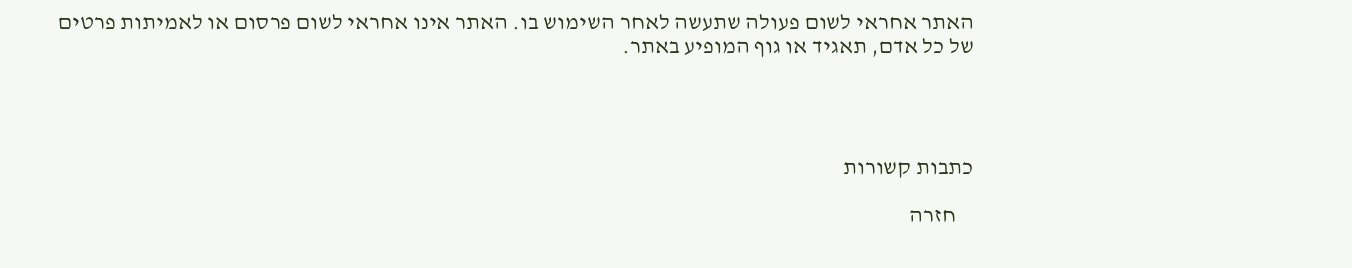האתר אחראי לשום פעולה שתעשה לאחר השימוש בו. האתר אינו אחראי לשום פרסום או לאמיתות פרטים של כל אדם, תאגיד או גוף המופיע באתר.




כתבות קשורות

    חזרה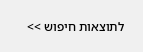לתוצאות חיפוש >>